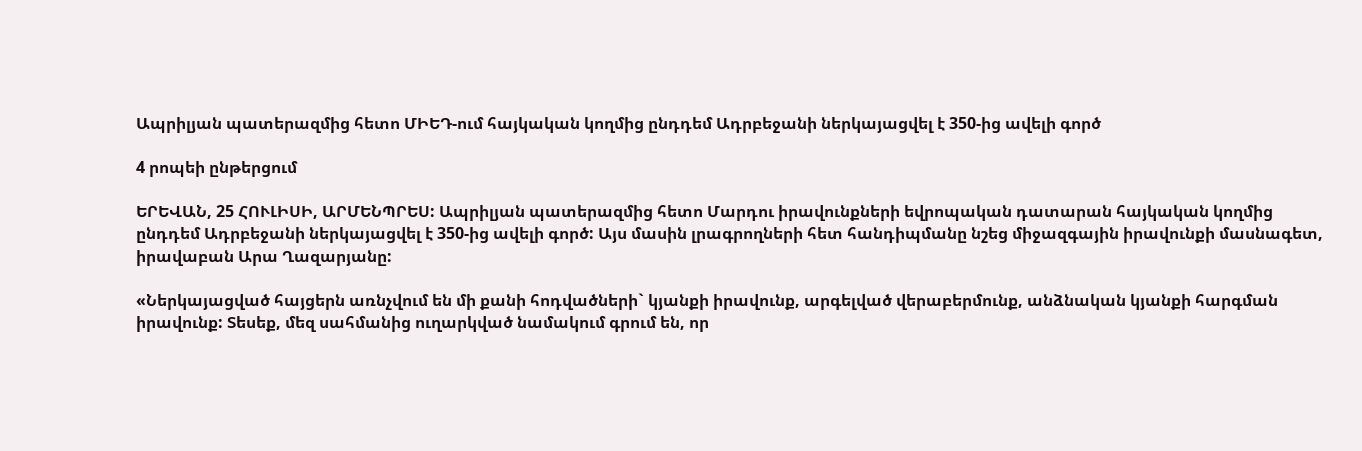Ապրիլյան պատերազմից հետո ՄԻԵԴ-ում հայկական կողմից ընդդեմ Ադրբեջանի ներկայացվել է 350-ից ավելի գործ

4 րոպեի ընթերցում

ԵՐԵՎԱՆ, 25 ՀՈՒԼԻՍԻ, ԱՐՄԵՆՊՐԵՍ: Ապրիլյան պատերազմից հետո Մարդու իրավունքների եվրոպական դատարան հայկական կողմից ընդդեմ Ադրբեջանի ներկայացվել է 350-ից ավելի գործ: Այս մասին լրագրողների հետ հանդիպմանը նշեց միջազգային իրավունքի մասնագետ, իրավաբան Արա Ղազարյանը:

«Ներկայացված հայցերն առնչվում են մի քանի հոդվածների` կյանքի իրավունք, արգելված վերաբերմունք, անձնական կյանքի հարգման իրավունք: Տեսեք, մեզ սահմանից ուղարկված նամակում գրում են, որ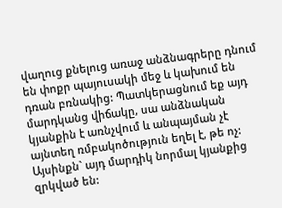վաղուց քնելուց առաջ անձնագրերը դնում են փոքր պայուսակի մեջ և կախում են դռան բռնակից: Պատկերացնում եք այդ մարդկանց վիճակը, սա անձնական կյանքին է առնչվում և անպայման չէ այնտեղ ռմբակոծություն եղել է, թե ոչ: Այսինքն` այդ մարդիկ նորմալ կյանքից զրկված են: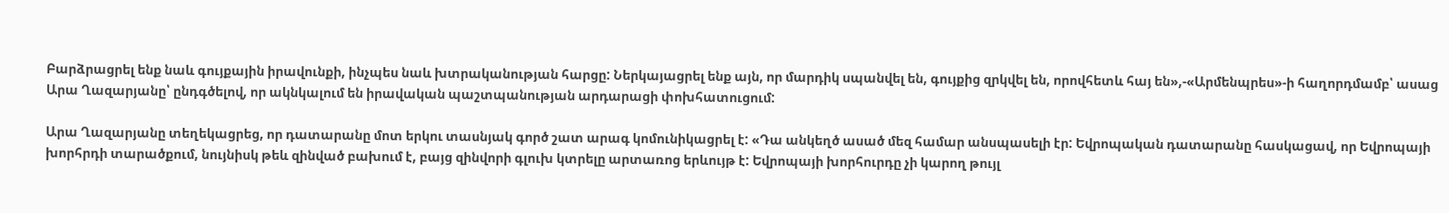Բարձրացրել ենք նաև գույքային իրավունքի, ինչպես նաև խտրականության հարցը: Ներկայացրել ենք այն, որ մարդիկ սպանվել են, գույքից զրկվել են, որովհետև հայ են»,-«Արմենպրես»-ի հաղորդմամբ՝ ասաց Արա Ղազարյանը՝ ընդգծելով, որ ակնկալում են իրավական պաշտպանության արդարացի փոխհատուցում:

Արա Ղազարյանը տեղեկացրեց, որ դատարանը մոտ երկու տասնյակ գործ շատ արագ կոմունիկացրել է: «Դա անկեղծ ասած մեզ համար անսպասելի էր: Եվրոպական դատարանը հասկացավ, որ Եվրոպայի խորհրդի տարածքում, նույնիսկ թեև զինված բախում է, բայց զինվորի գլուխ կտրելը արտառոց երևույթ է: Եվրոպայի խորհուրդը չի կարող թույլ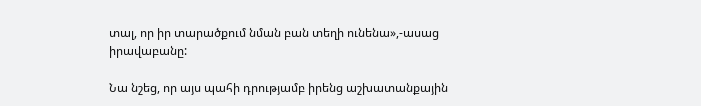տալ, որ իր տարածքում նման բան տեղի ունենա»,-ասաց իրավաբանը:

Նա նշեց, որ այս պահի դրությամբ իրենց աշխատանքային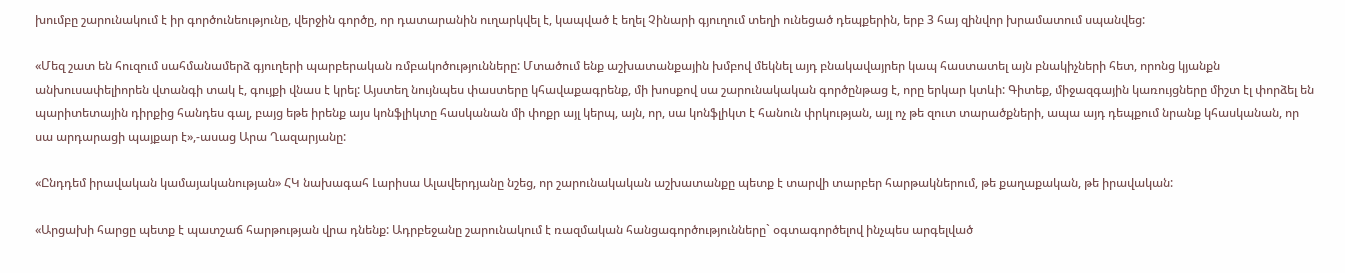խումբը շարունակում է իր գործունեությունը, վերջին գործը, որ դատարանին ուղարկվել է, կապված է եղել Չինարի գյուղում տեղի ունեցած դեպքերին, երբ 3 հայ զինվոր խրամատում սպանվեց:

«Մեզ շատ են հուզում սահմանամերձ գյուղերի պարբերական ռմբակոծությունները: Մտածում ենք աշխատանքային խմբով մեկնել այդ բնակավայրեր կապ հաստատել այն բնակիչների հետ, որոնց կյանքն անխուսափելիորեն վտանգի տակ է, գույքի վնաս է կրել: Այստեղ նույնպես փաստերը կհավաքագրենք, մի խոսքով սա շարունակական գործընթաց է, որը երկար կտևի: Գիտեք, միջազգային կառույցները միշտ էլ փորձել են պարիտետային դիրքից հանդես գալ, բայց եթե իրենք այս կոնֆլիկտը հասկանան մի փոքր այլ կերպ, այն, որ, սա կոնֆլիկտ է հանուն փրկության, այլ ոչ թե զուտ տարածքների, ապա այդ դեպքում նրանք կհասկանան, որ սա արդարացի պայքար է»,-ասաց Արա Ղազարյանը:

«Ընդդեմ իրավական կամայականության» ՀԿ նախագահ Լարիսա Ալավերդյանը նշեց, որ շարունակական աշխատանքը պետք է տարվի տարբեր հարթակներում, թե քաղաքական, թե իրավական:

«Արցախի հարցը պետք է պատշաճ հարթության վրա դնենք: Ադրբեջանը շարունակում է ռազմական հանցագործությունները` օգտագործելով ինչպես արգելված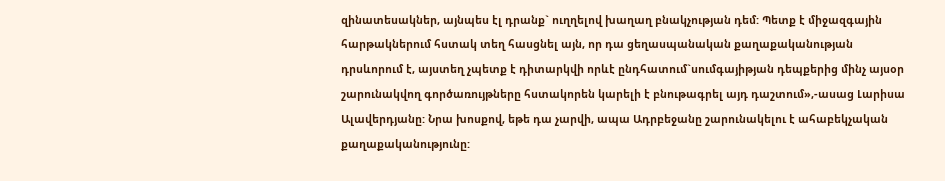զինատեսակներ, այնպես էլ դրանք` ուղղելով խաղաղ բնակչության դեմ: Պետք է միջազգային հարթակներում հստակ տեղ հասցնել այն, որ դա ցեղասպանական քաղաքականության դրսևորում է, այստեղ չպետք է դիտարկվի որևէ ընդհատում`սումգայիթյան դեպքերից մինչ այսօր շարունակվող գործառույթները հստակորեն կարելի է բնութագրել այդ դաշտում»,-ասաց Լարիսա Ալավերդյանը: Նրա խոսքով, եթե դա չարվի, ապա Ադրբեջանը շարունակելու է ահաբեկչական քաղաքականությունը: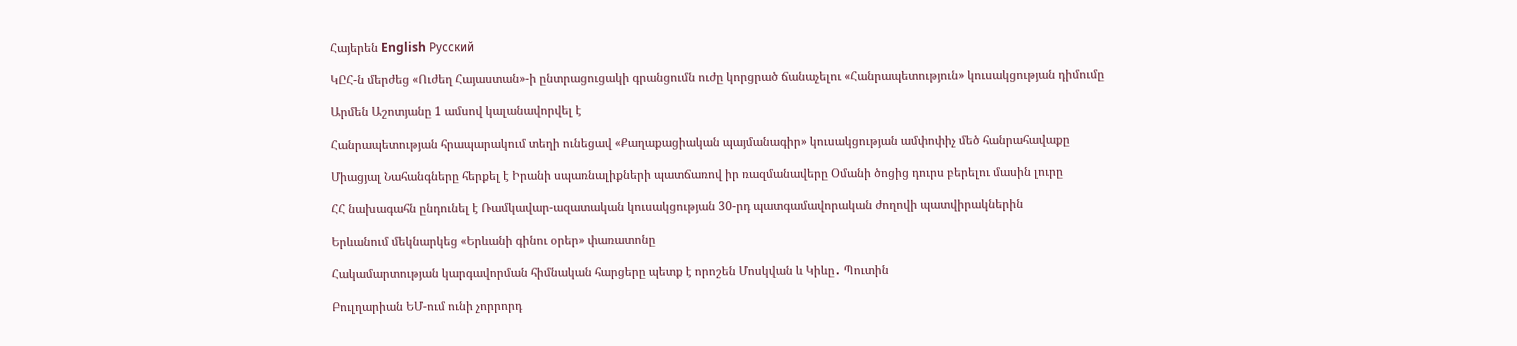Հայերեն English Русский

ԿԸՀ-ն մերժեց «Ուժեղ Հայաստան»-ի ընտրացուցակի գրանցումն ուժը կորցրած ճանաչելու «Հանրապետություն» կուսակցության դիմումը

Արմեն Աշոտյանը 1 ամսով կալանավորվել է

Հանրապետության հրապարակում տեղի ունեցավ «Քաղաքացիական պայմանագիր» կուսակցության ամփոփիչ մեծ հանրահավաքը

Միացյալ Նահանգները հերքել է Իրանի սպառնալիքների պատճառով իր ռազմանավերը Օմանի ծոցից դուրս բերելու մասին լուրը

ՀՀ նախագահն ընդունել է Ռամկավար-ազատական կուսակցության 30-րդ պատգամավորական ժողովի պատվիրակներին

Երևանում մեկնարկեց «Երևանի գինու օրեր» փառատոնը

Հակամարտության կարգավորման հիմնական հարցերը պետք է որոշեն Մոսկվան և Կիևը․ Պուտին

Բուլղարիան ԵՄ-ում ունի չորրորդ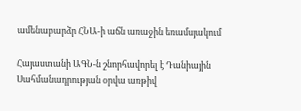ամենաբարձր ՀՆԱ-ի աճն առաջին եռամսյակում

Հայաստանի ԱԳՆ-ն շնորհավորել է Դանիային Սահմանադրության օրվա առթիվ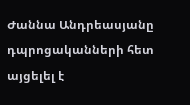Ժաննա Անդրեասյանը դպրոցականների հետ այցելել է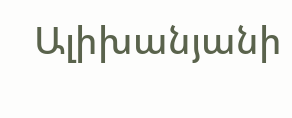Ալիխանյանի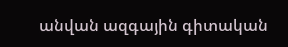անվան ազգային գիտական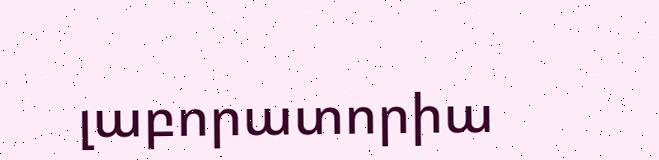լաբորատորիա